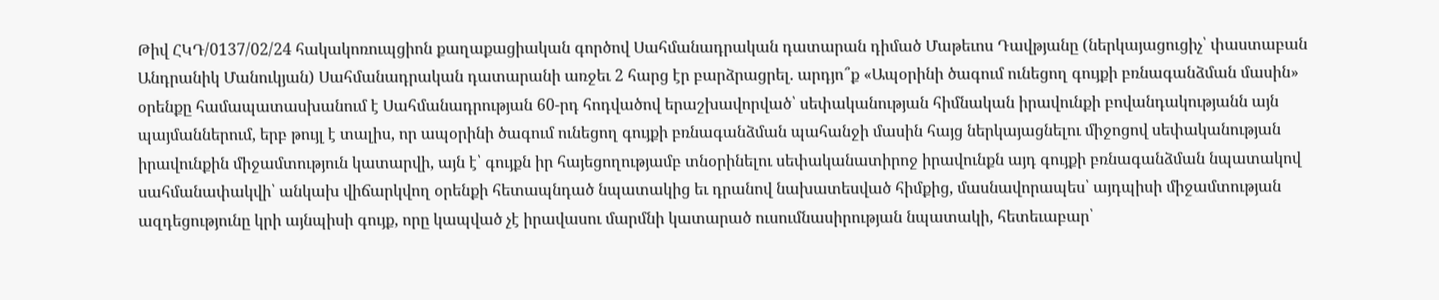Թիվ ՀԿԴ/0137/02/24 հակակոռուպցիոն քաղաքացիական գործով Սահմանադրական դատարան դիմած Մաթեւոս Դավթյանը (ներկայացուցիչ՝ փաստաբան Անդրանիկ Մանուկյան) Սահմանադրական դատարանի առջեւ 2 հարց էր բարձրացրել. արդյո՞ք «Ապօրինի ծագում ունեցող գույքի բռնագանձման մասին» օրենքը համապատասխանում է Սահմանադրության 60-րդ հոդվածով երաշխավորված՝ սեփականության հիմնական իրավունքի բովանդակությանն այն պայմաններում, երբ թույլ է տալիս, որ ապօրինի ծագում ունեցող գույքի բռնագանձման պահանջի մասին հայց ներկայացնելու միջոցով սեփականության իրավունքին միջամտություն կատարվի, այն է՝ գույքն իր հայեցողությամբ տնօրինելու սեփականատիրոջ իրավունքն այդ գույքի բռնագանձման նպատակով սահմանափակվի՝ անկախ վիճարկվող օրենքի հետապնդած նպատակից եւ դրանով նախատեսված հիմքից, մասնավորապես՝ այդպիսի միջամտության ազդեցությունը կրի այնպիսի գույք, որը կապված չէ իրավասու մարմնի կատարած ուսումնասիրության նպատակի, հետեւաբար՝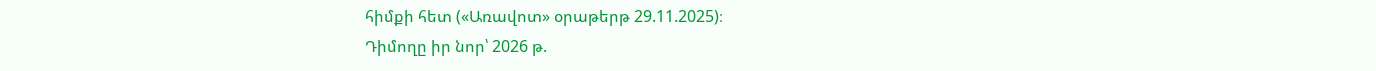հիմքի հետ («Առավոտ» օրաթերթ 29.11.2025)։
Դիմողը իր նոր՝ 2026 թ.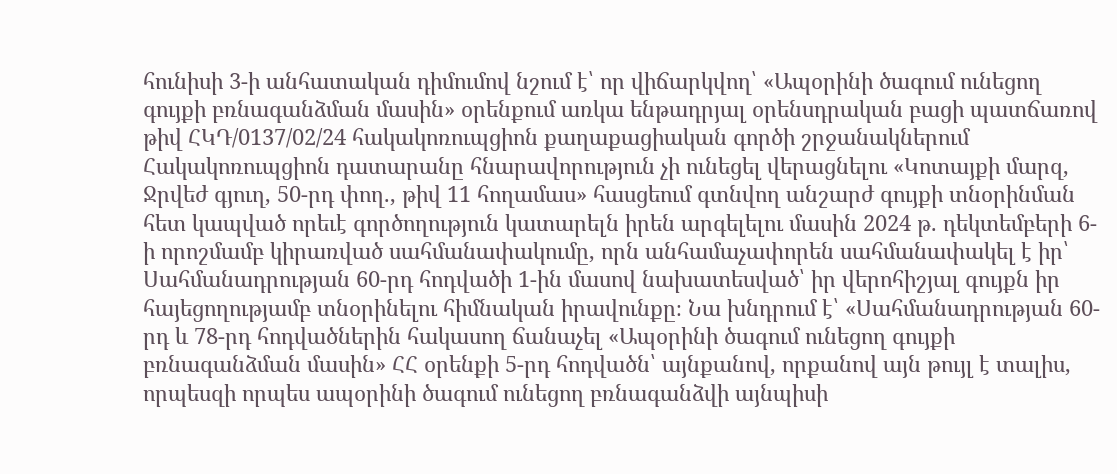հունիսի 3-ի անհատական դիմումով նշում է՝ որ վիճարկվող՝ «Ապօրինի ծագում ունեցող գույքի բռնագանձման մասին» օրենքում առկա ենթադրյալ օրենսդրական բացի պատճառով թիվ ՀԿԴ/0137/02/24 հակակոռուպցիոն քաղաքացիական գործի շրջանակներում Հակակոռուպցիոն դատարանը հնարավորություն չի ունեցել վերացնելու «Կոտայքի մարզ, Ջրվեժ գյուղ, 50-րդ փող., թիվ 11 հողամաս» հասցեում գտնվող անշարժ գույքի տնօրինման հետ կապված որեւէ գործողություն կատարելն իրեն արգելելու մասին 2024 թ. դեկտեմբերի 6-ի որոշմամբ կիրառված սահմանափակումը, որն անհամաչափորեն սահմանափակել է իր՝ Սահմանադրության 60-րդ հոդվածի 1-ին մասով նախատեսված՝ իր վերոհիշյալ գույքն իր հայեցողությամբ տնօրինելու հիմնական իրավունքը։ Նա խնդրում է՝ «Սահմանադրության 60-րդ և 78-րդ հոդվածներին հակասող ճանաչել «Ապօրինի ծագում ունեցող գույքի բռնագանձման մասին» ՀՀ օրենքի 5-րդ հոդվածն՝ այնքանով, որքանով այն թույլ է տալիս, որպեսզի որպես ապօրինի ծագում ունեցող բռնագանձվի այնպիսի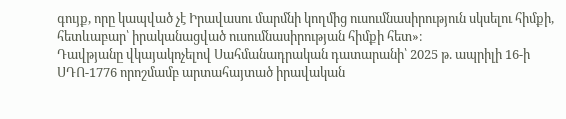գույք, որը կապված չէ Իրավասու մարմնի կողմից ուսումնասիրություն սկսելու հիմքի, հետևաբար՝ իրականացված ուսումնասիրության հիմքի հետ»։
Դավթյանը վկայակոչելով Սահմանադրական դատարանի՝ 2025 թ. ապրիլի 16-ի ՍԴՈ-1776 որոշմամբ արտահայտած իրավական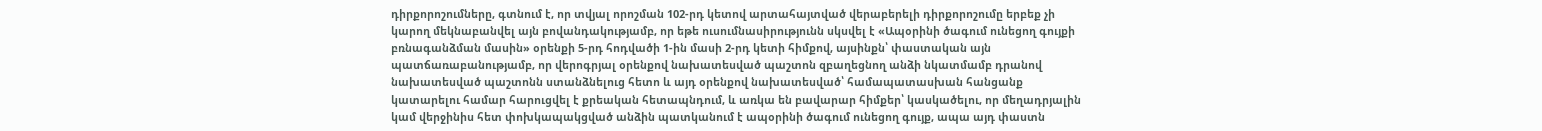դիրքորոշումները, գտնում է, որ տվյալ որոշման 102-րդ կետով արտահայտված վերաբերելի դիրքորոշումը երբեք չի կարող մեկնաբանվել այն բովանդակությամբ, որ եթե ուսումնասիրությունն սկսվել է «Ապօրինի ծագում ունեցող գույքի բռնագանձման մասին» օրենքի 5-րդ հոդվածի 1-ին մասի 2-րդ կետի հիմքով, այսինքն՝ փաստական այն պատճառաբանությամբ, որ վերոգրյալ օրենքով նախատեսված պաշտոն զբաղեցնող անձի նկատմամբ դրանով նախատեսված պաշտոնն ստանձնելուց հետո և այդ օրենքով նախատեսված՝ համապատասխան հանցանք կատարելու համար հարուցվել է քրեական հետապնդում, և առկա են բավարար հիմքեր՝ կասկածելու, որ մեղադրյալին կամ վերջինիս հետ փոխկապակցված անձին պատկանում է ապօրինի ծագում ունեցող գույք, ապա այդ փաստն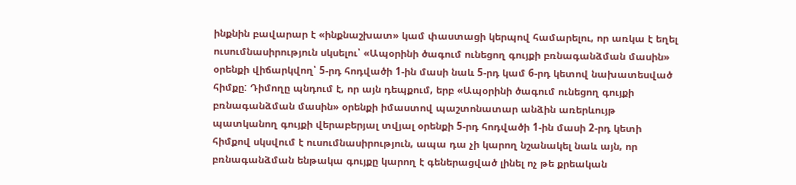ինքնին բավարար է «ինքնաշխատ» կամ փաստացի կերպով համարելու, որ առկա է եղել ուսումնասիրություն սկսելու՝ «Ապօրինի ծագում ունեցող գույքի բռնագանձման մասին» օրենքի վիճարկվող՝ 5-րդ հոդվածի 1-ին մասի նաև 5-րդ կամ 6-րդ կետով նախատեսված հիմքը: Դիմողը պնդում է, որ այն դեպքում, երբ «Ապօրինի ծագում ունեցող գույքի բռնագանձման մասին» օրենքի իմաստով պաշտոնատար անձին առերևույթ պատկանող գույքի վերաբերյալ տվյալ օրենքի 5-րդ հոդվածի 1-ին մասի 2-րդ կետի հիմքով սկսվում է ուսումնասիրություն, ապա դա չի կարող նշանակել նաև այն, որ բռնագանձման ենթակա գույքը կարող է գեներացված լինել ոչ թե քրեական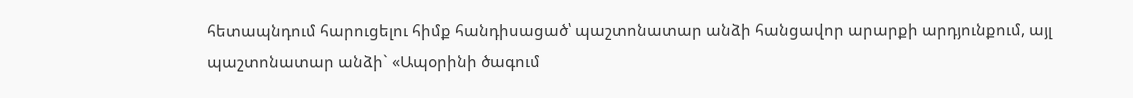հետապնդում հարուցելու հիմք հանդիսացած՝ պաշտոնատար անձի հանցավոր արարքի արդյունքում, այլ պաշտոնատար անձի` «Ապօրինի ծագում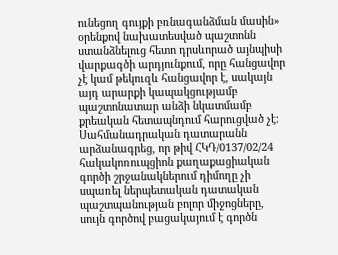ունեցող գույքի բռնագանձման մասին» օրենքով նախատեսված պաշտոնն ստանձնելուց հետո դրսևորած այնպիսի վարքագծի արդյունքում, որը հանցավոր չէ կամ թեկուզև հանցավոր է, սակայն այդ արարքի կապակցությամբ պաշտոնատար անձի նկատմամբ քրեական հետապնդում հարուցված չէ։
Սահմանադրական դատարանն արձանագրեց, որ թիվ ՀԿԴ/0137/02/24 հակակոռուպցիոն քաղաքացիական գործի շրջանակներում դիմողը չի սպառել ներպետական դատական պաշտպանության բոլոր միջոցները, սույն գործով բացակայում է գործն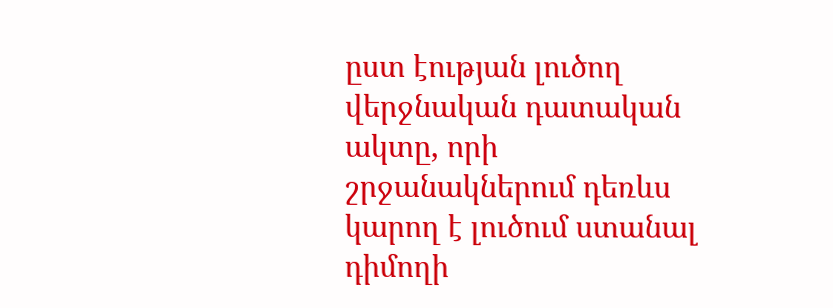ըստ էության լուծող վերջնական դատական ակտը, որի շրջանակներում դեռևս կարող է լուծում ստանալ դիմողի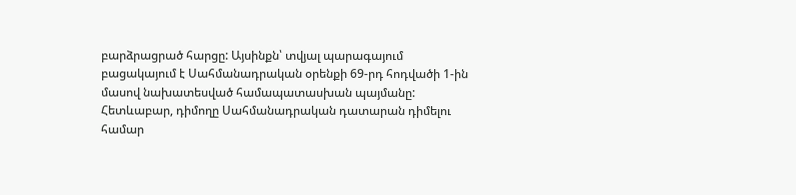բարձրացրած հարցը: Այսինքն՝ տվյալ պարագայում բացակայում է Սահմանադրական օրենքի 69-րդ հոդվածի 1-ին մասով նախատեսված համապատասխան պայմանը: Հետևաբար, դիմողը Սահմանադրական դատարան դիմելու համար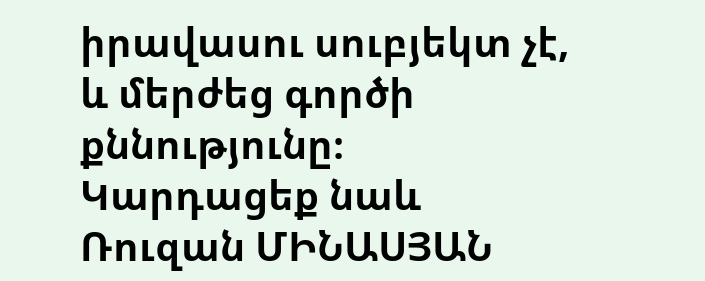իրավասու սուբյեկտ չէ, և մերժեց գործի քննությունը։
Կարդացեք նաև
Ռուզան ՄԻՆԱՍՅԱՆ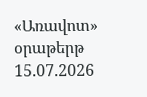«Առավոտ» օրաթերթ
15.07.2026